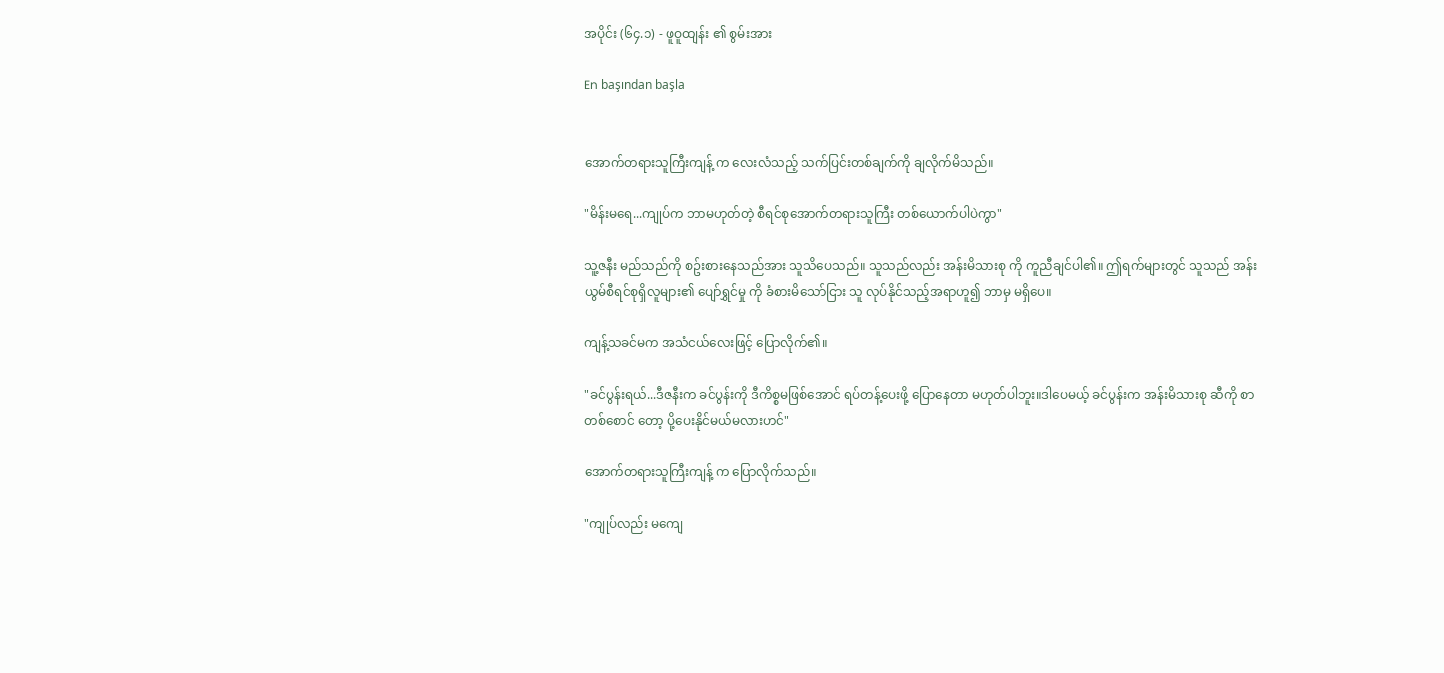အပိုင်း (၆၄.၁) - ဖူဝူထျန်း ၏ စွမ်းအား

En başından başla


အောက်တရားသူကြီးကျန့် က လေးလံသည့် သက်ပြင်းတစ်ချက်ကို ချလိုက်မိသည်။

"မိန်းမရေ...ကျုပ်က ဘာမဟုတ်တဲ့ စီရင်စုအောက်တရားသူကြီး တစ်ယောက်ပါပဲကွာ"

သူ့ဇနီး မည်သည်ကို စဥ်းစားနေသည်အား သူသိပေသည်။ သူသည်လည်း အန်းမိသားစု ကို ကူညီချင်ပါ၏။ ဤရက်များတွင် သူသည် အန်းယွမ်စီရင်စုရှိလူများ၏ ပျော်ရွှင်မှု ကို ခံစားမိသော်ငြား သူ လုပ်နိုင်သည့်အရာဟူ၍ ဘာမှ မရှိပေ။

ကျန့်သခင်မက အသံငယ်လေးဖြင့် ပြောလိုက်၏။

"ခင်ပွန်းရယ်...ဒီဇနီးက ခင်ပွန်းကို ဒီကိစ္စမဖြစ်အောင် ရပ်တန့်ပေးဖို့ ပြောနေတာ မဟုတ်ပါဘူး။ဒါပေမယ့် ခင်ပွန်းက အန်းမိသားစု ဆီကို စာတစ်စောင် တော့ ပို့ပေးနိုင်မယ်မလားဟင်"

အောက်တရားသူကြီးကျန့် က ပြောလိုက်သည်။

"ကျုပ်လည်း မကျေ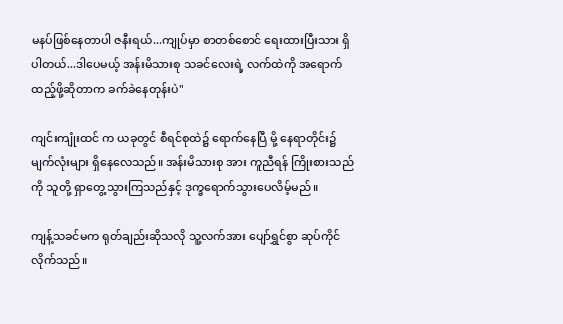မနပ်ဖြစ်နေတာပါ ဇနီးရယ်...ကျုပ်မှာ စာတစ်စောင် ရေးထားပြီးသား ရှိပါတယ်...ဒါပေမယ့် အန်းမိသားစု သခင်လေးရဲ့ လက်ထဲကို အရောက်ထည့်ဖို့ဆိုတာက ခက်ခဲနေတုန်းပဲ"

ကျင်းကျုံးထင် က ယခုတွင် စီရင်စုထဲ၌ ရောက်နေပြီ မို့ နေရာတိုင်း၌ မျက်လုံးများ ရှိနေလေသည်။ အန်းမိသားစု အား ကူညီရန် ကြိုးစားသည်ကို သူတို့ ရှာတွေ့သွားကြသည်နှင့် ဒုက္ခရောက်သွားပေလိမ့်မည်။

ကျန့်သခင်မက ရုတ်ချည်းဆိုသလို သူ့လက်အား ပျော်ရွှင်စွာ ဆုပ်ကိုင်လိုက်သည်။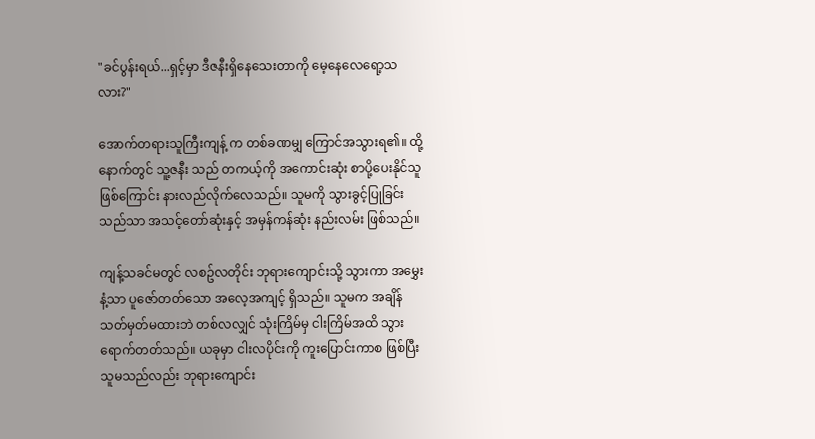"ခင်ပွန်းရယ်...ရှင့်မှာ ဒီဇနီးရှိနေသေးတာကို မေ့နေလေရော့သလား?"

အောက်တရားသူကြီးကျန့် က တစ်ခဏမျှ ကြောင်အသွားရ၏။ ထို့နောက်တွင် သူ့ဇနီး သည် တကယ့်ကို အကောင်းဆုံး စာပို့ပေးနိုင်သူ ဖြစ်ကြောင်း နားလည်လိုက်လေသည်။ သူမကို သွားခွင့်ပြုခြင်းသည်သာ အသင့်တော်ဆုံးနှင့် အမှန်ကန်ဆုံး နည်းလမ်း ဖြစ်သည်။

ကျန့်သခင်မတွင် လစဥ်လတိုင်း ဘုရားကျောင်းသို့ သွားကာ အမွှေးနံ့သာ ပူဇော်တတ်သော အလေ့အကျင့် ရှိသည်။ သူမက အချိန်သတ်မှတ်မထားဘဲ တစ်လလျှင် သုံးကြိမ်မှ ငါးကြိမ်အထိ သွားရောက်တတ်သည်။ ယခုမှာ ငါးလပိုင်းကို ကူးပြောင်းကာစ ဖြစ်ပြီး သူမသည်လည်း ဘုရားကျောင်း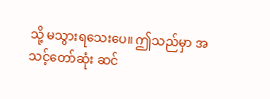သို့ မသွားရသေးပေ။ ဤသည်မှာ အသင့်တော်ဆုံး ဆင်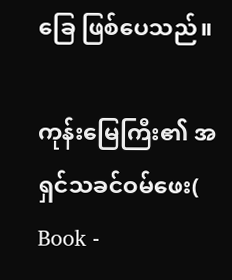ခြေ ဖြစ်ပေသည်။

ကုန်းမြေကြီး၏ အရှင်သခင်ဝမ်ဖေး( Book -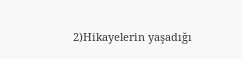2)Hikayelerin yaşadığı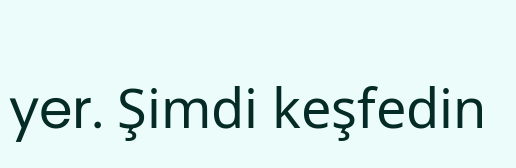yer. Şimdi keşfedin